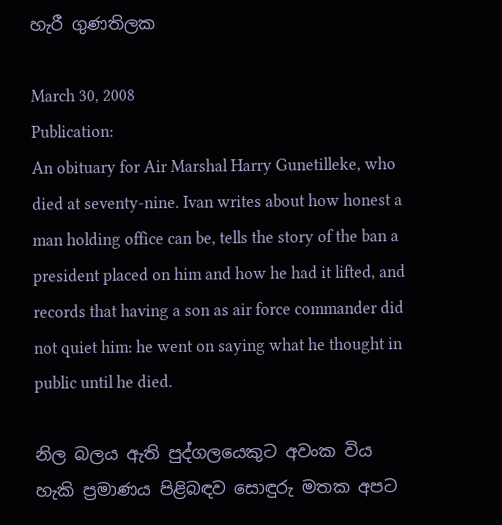හැරී ගුණතිලක

March 30, 2008
Publication:
An obituary for Air Marshal Harry Gunetilleke, who died at seventy-nine. Ivan writes about how honest a man holding office can be, tells the story of the ban a president placed on him and how he had it lifted, and records that having a son as air force commander did not quiet him: he went on saying what he thought in public until he died.

නිල බලය ඇති පුද්ගලයෙකුට අවංක විය හැකි ප්‍රමාණය පිළිබඳව සොඳුරු මතක අපට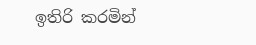ඉතිරි කරමින්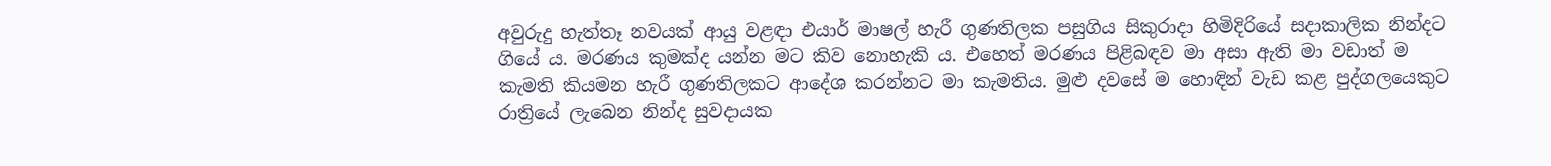අවුරුදු හැත්තෑ නවයක් ආයු වළඳා එයාර් මාෂල් හැරී ගුණතිලක පසුගිය සිකුරාදා හිමිදිරියේ සදාකාලික නින්දට ගියේ ය. මරණය කුමක්ද යන්න මට කිව නොහැකි ය. එහෙත් මරණය පිළිබඳව මා අසා ඇති මා වඩාත් ම කැමති කියමන හැරී ගුණතිලකට ආදේශ කරන්නට මා කැමතිය. මුළු දවසේ ම හොඳින් වැඩ කළ පුද්ගලයෙකුට රාත්‍රියේ ලැබෙන නින්ද සුවදායක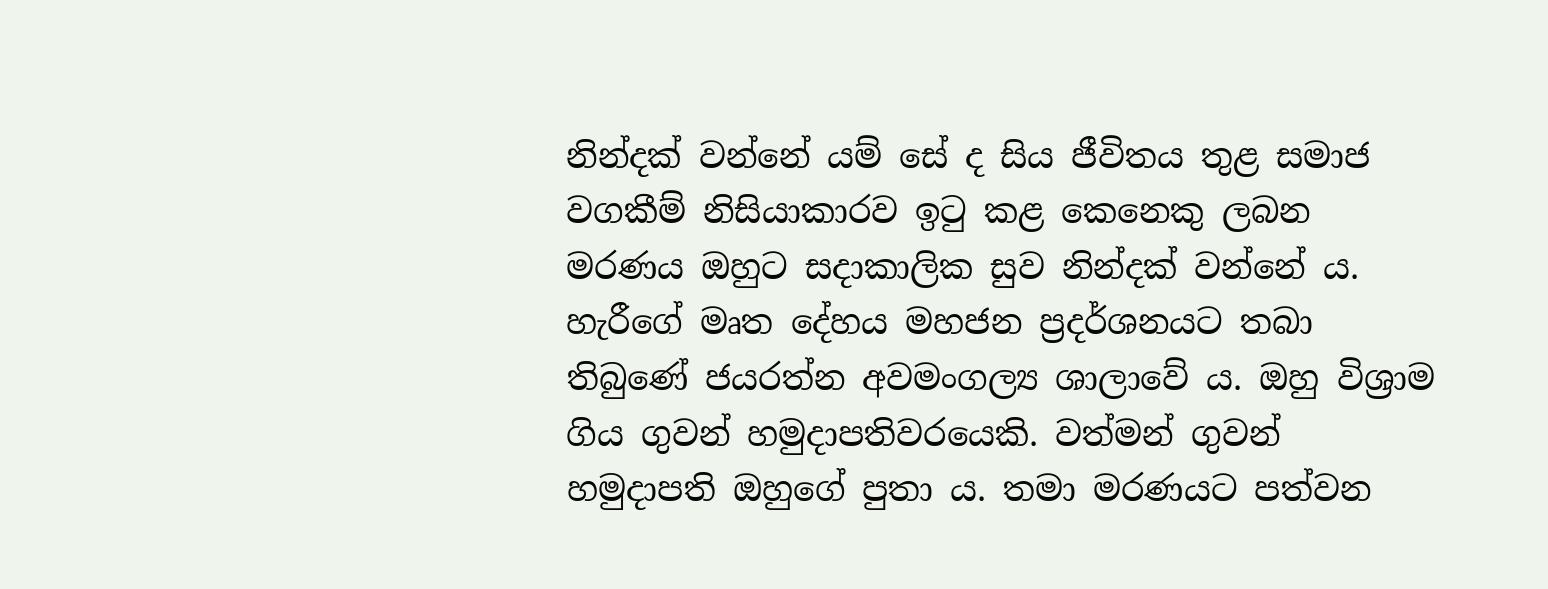නින්දක් වන්නේ යම් සේ ද සිය ජීවිතය තුළ සමාජ වගකීම් නිසියාකාරව ඉටු කළ කෙනෙකු ලබන මරණය ඔහුට සදාකාලික සුව නින්දක් වන්නේ ය. හැරීගේ මෘත දේහය මහජන ප්‍රදර්ශනයට තබා තිබුණේ ජයරත්න අවමංගල්‍ය ශාලාවේ ය. ඔහු විශ්‍රාම ගිය ගුවන් හමුදාපතිවරයෙකි. වත්මන් ගුවන් හමුදාපති ඔහුගේ පුතා ය. තමා මරණයට පත්වන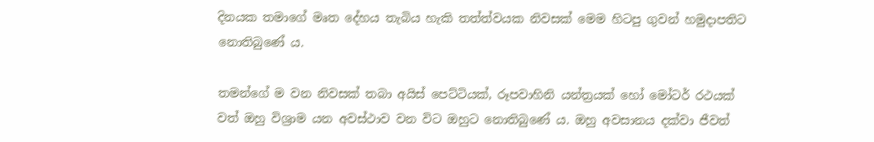දිනයක තමාගේ මෘත දේහය තැබිය හැකි තත්ත්වයක නිවසක් මෙම හිටපු ගුවන් හමුදාපතිට නොතිබුණේ ය.

තමන්ගේ ම වන නිවසක් තබා අයිස් පෙට්ටියක්, රූපවාහිනි යන්ත්‍රයක් හෝ මෝටර් රථයක් වත් ඔහු විශ්‍රාම යන අවස්ථාව වන විට ඔහුට නොතිබුණේ ය. ඔහු අවසානය දක්වා ජීවත්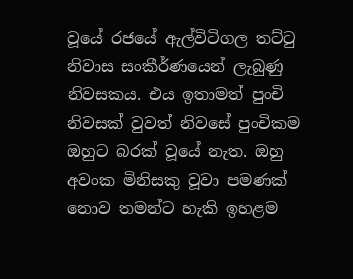වූයේ රජයේ ඇල්විටිගල තට්ටු නිවාස සංකීර්ණයෙන් ලැබුණු නිවසකය. එය ඉතාමත් පුංචි නිවසක් වුවත් නිවසේ පුංචිකම ඔහුට බරක් වූයේ නැත. ඔහු අවංක මිනිසකු වූවා පමණක් නොව තමන්ට හැකි ඉහළම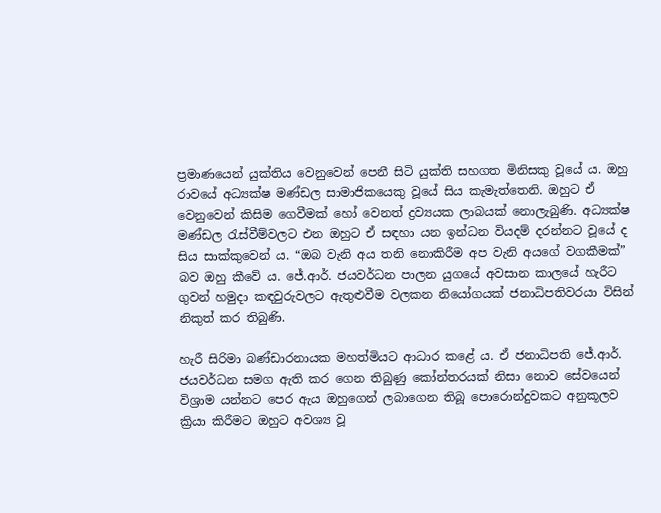ප්‍රමාණයෙන් යුක්තිය වෙනුවෙන් පෙනී සිටි යුක්ති සහගත මිනිසකු වූයේ ය. ඔහු රාවයේ අධ්‍යක්ෂ මණ්ඩල සාමාජිකයෙකු වූයේ සිය කැමැත්තෙනි. ඔහුට ඒ වෙනුවෙන් කිසිම ගෙවීමක් හෝ වෙනත් ද්‍රව්‍යයක ලාබයක් නොලැබුණි. අධ්‍යක්ෂ මණ්ඩල රැස්වීම්වලට එන ඔහුට ඒ සඳහා යන ඉන්ධන වියදම් දරන්නට වූයේ ද සිය සාක්කුවෙන් ය. “ඔබ වැනි අය තනි නොකිරීම අප වැනි අයගේ වගකීමක්” බව ඔහු කීවේ ය. ජේ.ආර්. ජයවර්ධන පාලන යුගයේ අවසාන කාලයේ හැරීට ගුවන් හමුදා කඳවුරුවලට ඇතුළුවීම වලකන නියෝගයක් ජනාධිපතිවරයා විසින් නිකුත් කර තිබුණි.

හැරී සිරිමා බණ්ඩාරනායක මහත්මියට ආධාර කළේ ය. ඒ ජනාධිපති ජේ.ආර්. ජයවර්ධන සමග ඇති කර ගෙන තිබුණු කෝන්තරයක් නිසා නොව සේවයෙන් විශ්‍රාම යන්නට පෙර ඇය ඔහුගෙන් ලබාගෙන තිබූ පොරොන්දුවකට අනුකූලව ක්‍රියා කිරීමට ඔහුට අවශ්‍ය වූ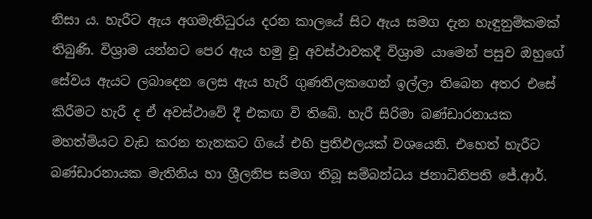නිසා ය. හැරීට ඇය අගමැතිධුරය දරන කාලයේ සිට ඇය සමග දැන හැඳුනුම්කමක් තිබුණි. විශ්‍රාම යන්නට පෙර ඇය හමු වූ අවස්ථාවකදී විශ්‍රාම යාමෙන් පසුව ඔහුගේ සේවය ඇයට ලබාදෙන ලෙස ඇය හැරි ගුණතිලකගෙන් ඉල්ලා තිබෙන අතර එසේ කිරීමට හැරී ද ඒ අවස්ථාවේ දී එකඟ වි තිබේ. හැරී සිරිමා බණ්ඩාරනායක මහත්මියට වැඩ කරන තැනකට ගියේ එහි ප්‍රතිඵලයක් වශයෙනි. එහෙත් හැරීට බණ්ඩාරනායක මැතිනිය හා ශ්‍රීලනිප සමග තිබූ සම්බන්ධය ජනාධිතිපති ජේ.ආර්.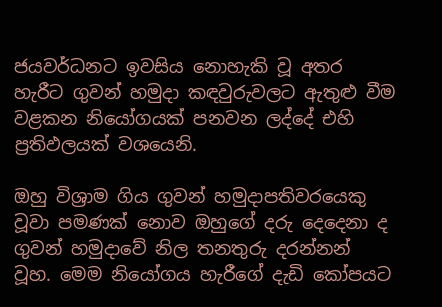ජයවර්ධනට ඉවසිය නොහැකි වූ අතර හැරීට ගුවන් හමුදා කඳවුරුවලට ඇතුළු වීම වළකන නියෝගයක් පනවන ලද්දේ එහි ප්‍රතිඵලයක් වශයෙනි.

ඔහු විශ්‍රාම ගිය ගුවන් හමුදාපතිවරයෙකු වූවා පමණක් නොව ඔහුගේ දරු දෙදෙනා ද ගුවන් හමුදාවේ නිල තනතුරු දරන්නන් වූහ. මෙම නියෝගය හැරීගේ දැඩි කෝපයට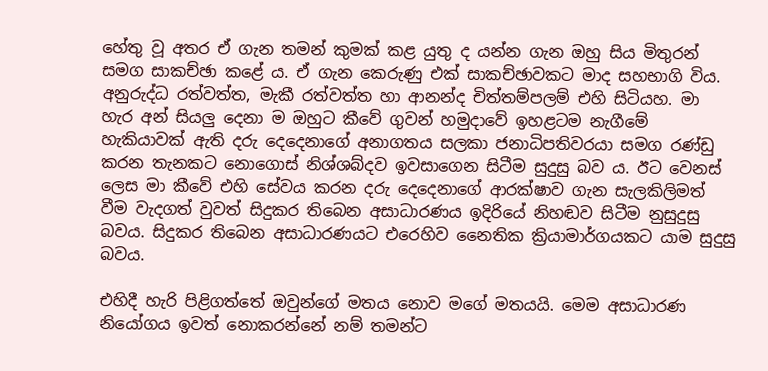හේතු වූ අතර ඒ ගැන තමන් කුමක් කළ යුතු ද යන්න ගැන ඔහු සිය මිතුරන් සමග සාකච්ඡා කළේ ය. ඒ ගැන කෙරුණු එක් සාකච්ඡාවකට මාද සහභාගි විය. අනුරුද්ධ රත්වත්ත, මැකී රත්වත්ත හා ආනන්ද චිත්තම්පලම් එහි සිටියහ. මා හැර අන් සියලු දෙනා ම ඔහුට කීවේ ගුවන් හමුදාවේ ඉහළටම නැගීමේ හැකියාවක් ඇති දරු දෙදෙනාගේ අනාගතය සලකා ජනාධිපතිවරයා සමග රණ්ඩු කරන තැනකට නොගොස් නිශ්ශබ්දව ඉවසාගෙන සිටීම සුදුසු බව ය. ඊට වෙනස් ලෙස මා කීවේ එහි සේවය කරන දරු දෙදෙනාගේ ආරක්ෂාව ගැන සැලකිලිමත් වීම වැදගත් වුවත් සිදුකර තිබෙන අසාධාරණය ඉදිරියේ නිහඬව සිටීම නුසුදුසු බවය. සිදුකර තිබෙන අසාධාරණයට එරෙහිව නෛතික ක්‍රියාමාර්ගයකට යාම සුදුසු බවය.

එහිදී හැරි පිළිගත්තේ ඔවුන්ගේ මතය නොව මගේ මතයයි. මෙම අසාධාරණ නියෝගය ඉවත් නොකරන්නේ නම් තමන්ට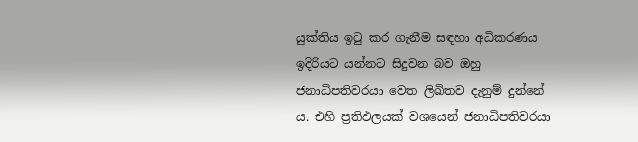යුක්තිය ඉටු කර ගැනීම සඳහා අධිකරණය ඉදිරියට යන්නට සිදුවන බව ඔහු ජනාධිපතිවරයා වෙත ලිඛිතව දැනුම් දුන්නේ ය. එහි ප්‍රතිඵලයක් වශයෙන් ජනාධිපතිවරයා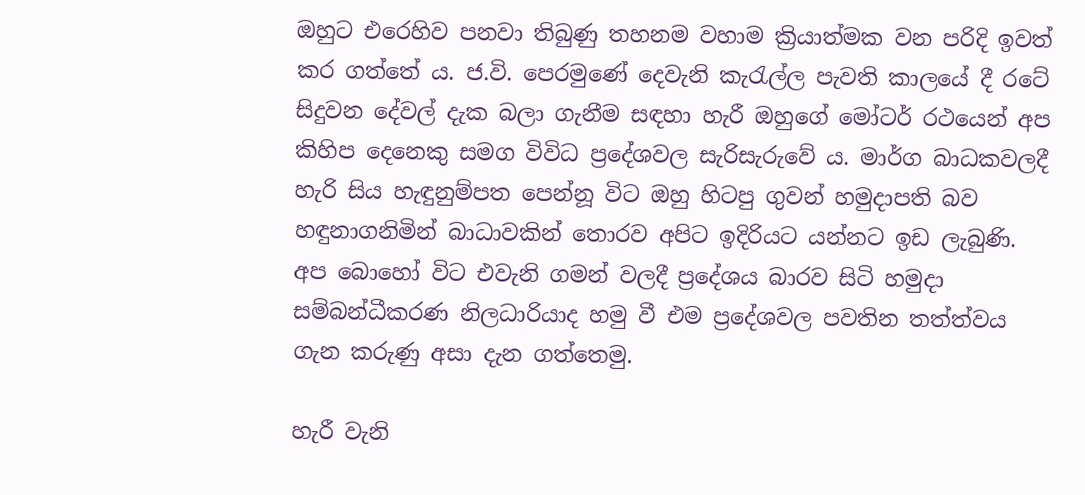ඔහුට එරෙහිව පනවා තිබුණු තහනම වහාම ක්‍රියාත්මක වන පරිදි ඉවත් කර ගත්තේ ය. ජ.වි. පෙරමුණේ දෙවැනි කැරැල්ල පැවති කාලයේ දී රටේ සිදුවන දේවල් දැක බලා ගැනීම සඳහා හැරී ඔහුගේ මෝටර් රථයෙන් අප කිහිප දෙනෙකු සමග විවිධ ප්‍රදේශවල සැරිසැරුවේ ය. මාර්ග බාධකවලදී හැරි සිය හැඳුනුම්පත පෙන්නූ විට ඔහු හිටපු ගුවන් හමුදාපති බව හඳුනාගනිමින් බාධාවකින් තොරව අපිට ඉදිරියට යන්නට ඉඩ ලැබුණි. අප බොහෝ විට එවැනි ගමන් වලදී ප්‍රදේශය බාරව සිටි හමුදා සම්බන්ධීකරණ නිලධාරියාද හමු වී එම ප්‍රදේශවල පවතින තත්ත්වය ගැන කරුණු අසා දැන ගත්තෙමු.

හැරී වැනි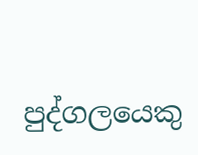පුද්ගලයෙකු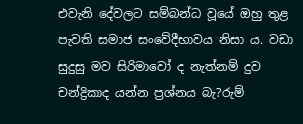එවැනි දේවලට සම්බන්ධ වූයේ ඔහු තුළ පැවති සමාජ සංවේදීභාවය නිසා ය. වඩා සුදුසු මව සිරිමාවෝ ද නැත්නම් දුව චන්ද්‍රිකාද යන්න ප්‍රශ්නය බැ?රුම්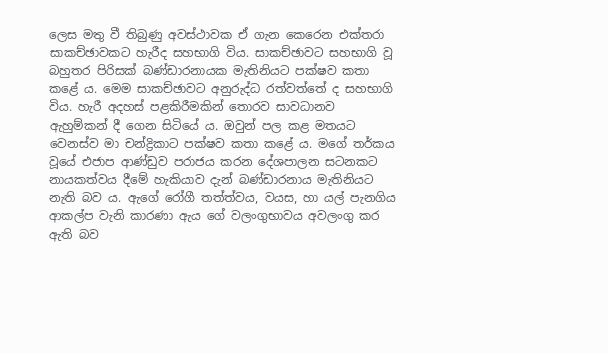ලෙස මතු වී තිබුණු අවස්ථාවක ඒ ගැන කෙරෙන එක්තරා සාකච්ඡාවකට හැරීද සහභාගි විය. සාකච්ඡාවට සහභාගි වූ බහුතර පිරිසක් බණ්ඩාරනායක මැතිනියට පක්ෂව කතා කළේ ය. මෙම සාකච්ඡාවට අනුරුද්ධ රත්වත්තේ ද සහභාගි විය. හැරී අදහස් පළකිරීමකින් තොරව සාවධානව ඇහුම්කන් දී ගෙන සිටියේ ය. ඔවුන් පල කළ මතයට වෙනස්ව මා චන්ද්‍රිකාට පක්ෂව කතා කළේ ය. මගේ තර්කය වූයේ එජාප ආණ්ඩුව පරාජය කරන දේශපාලන සටනකට නායකත්වය දීමේ හැකියාව දැන් බණ්ඩාරනාය මැතිනියට නැති බව ය. ඇගේ රෝගී තත්ත්වය, වයස, හා යල් පැනගිය ආකල්ප වැනි කාරණා ඇය ගේ වලංගුභාවය අවලංගු කර ඇති බව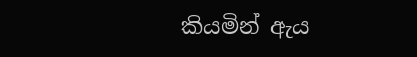කියමින් ඇය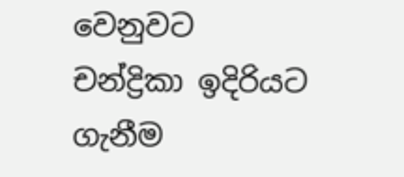වෙනුවට චන්ද්‍රිකා ඉදිරියට ගැනීම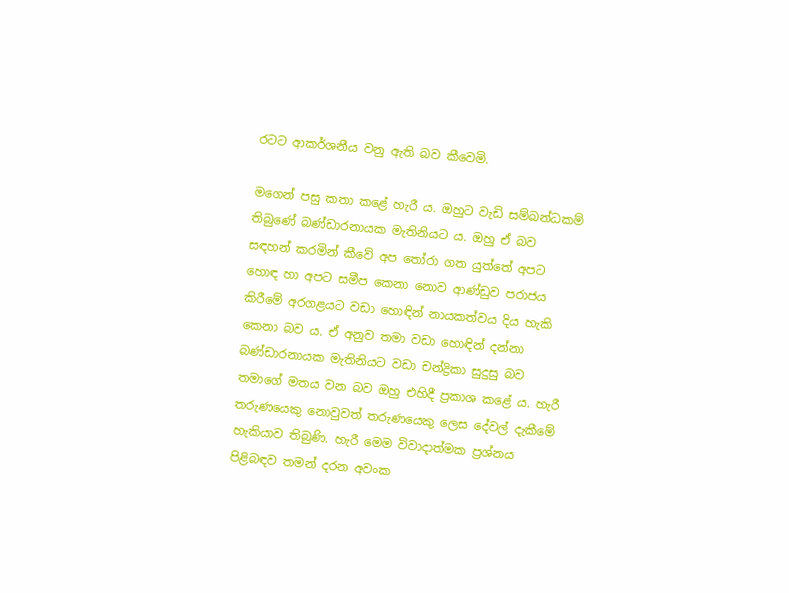රටට ආකර්ශනීය වනු ඇති බව කීවෙමි.

මගෙන් පසු කතා කළේ හැරී ය. ඔහුට වැඩි සම්බන්ධකම් තිබුණේ බණ්ඩාරනායක මැතිනියට ය. ඔහු ඒ බව සඳහන් කරමින් කීවේ අප තෝරා ගත යුත්තේ අපට හොඳ හා අපට සමීප කෙනා නොව ආණ්ඩුව පරාජය කිරීමේ අරගළයට වඩා හොඳින් නායකත්වය දිය හැකි කෙනා බව ය. ඒ අනුව තමා වඩා හොඳින් දන්නා බණ්ඩාරනායක මැතිනියට වඩා චන්ද්‍රිකා සුදුසු බව තමාගේ මතය වන බව ඔහු එහිදී ප්‍රකාශ කළේ ය. හැරී තරුණයෙකු නොවුවත් තරුණයෙකු ලෙස දේවල් දැකීමේ හැකියාව තිබුණි. හැරී මෙම විවාදාත්මක ප්‍රශ්නය පිළිබඳව තමන් දරන අවංක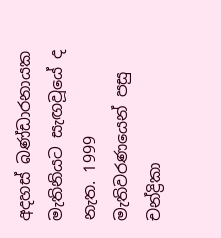අදහස් බණ්ඩාරනායක මැතිනියට සැඟවූයේ ද නැත. 1999 මැතිවරණයෙන් පසු චන්ද්‍රිකා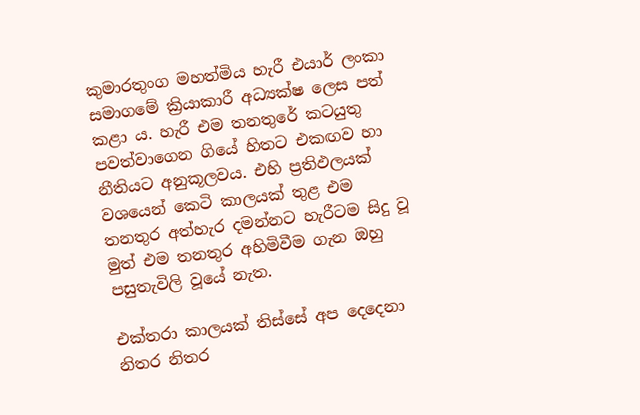කුමාරතුංග මහත්මිය හැරී එයාර් ලංකා සමාගමේ ක්‍රියාකාරී අධ්‍යක්ෂ ලෙස පත් කළා ය. හැරී එම තනතුරේ කටයුතු පවත්වාගෙන ගියේ හිතට එකඟව හා නීතියට අනුකූලවය. එහි ප්‍රතිඵලයක් වශයෙන් කෙටි කාලයක් තුළ එම තනතුර අත්හැර දමන්නට හැරීටම සිදු වූ මුත් එම තනතුර අහිමිවීම ගැන ඔහු පසුතැවිලි වූයේ නැත.

එක්තරා කාලයක් තිස්සේ අප දෙදෙනා නිතර නිතර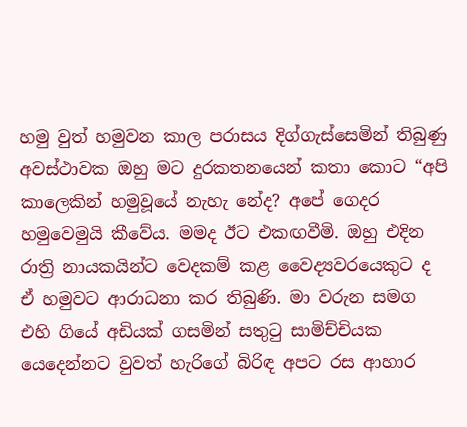හමු වුත් හමුවන කාල පරාසය දිග්ගැස්සෙමින් තිබුණු අවස්ථාවක ඔහු මට දුරකතනයෙන් කතා කොට “අපි කාලෙකින් හමුවූයේ නැහැ නේද? අපේ ගෙදර හමුවෙමුයි කීවේය. මමද ඊට එකඟවීමි. ඔහු එදින රාත්‍රි නායකයින්ට වෙදකම් කළ වෛද්‍යවරයෙකුට ද ඒ හමුවට ආරාධනා කර තිබුණි. මා වරුන සමග එහි ගියේ අඩියක් ගසමින් සතුටු සාමිච්චියක යෙදෙන්නට වුවත් හැරිගේ බිරිඳ අපට රස ආහාර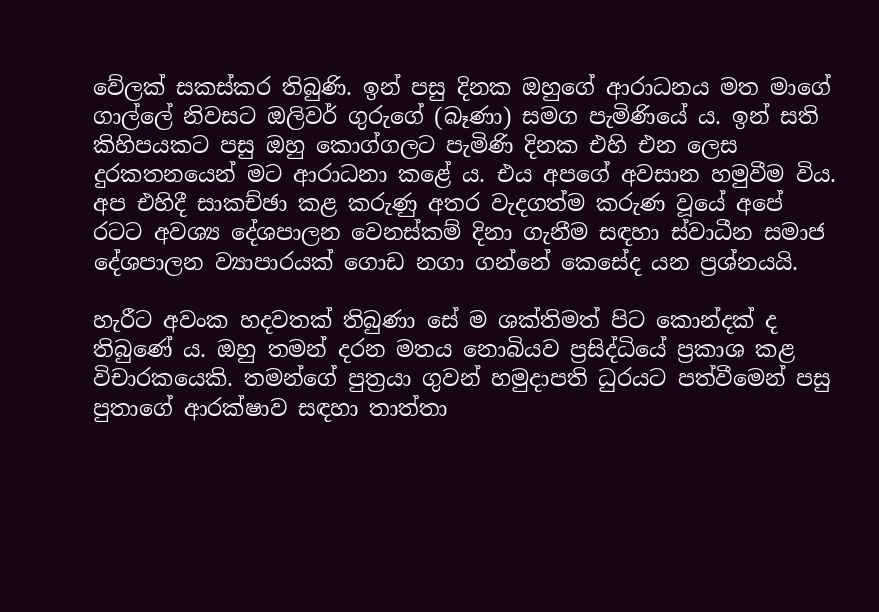වේලක් සකස්කර තිබුණි. ඉන් පසු දිනක ඔහුගේ ආරාධනය මත මාගේ ගාල්ලේ නිවසට ඔලිවර් ගුරුගේ (බෑණා) සමග පැමිණියේ ය. ඉන් සති කිහිපයකට පසු ඔහු කොග්ගලට පැමිණි දිනක එහි එන ලෙස දුරකතනයෙන් මට ආරාධනා කළේ ය. එය අපගේ අවසාන හමුවීම විය. අප එහිදී සාකච්ඡා කළ කරුණු අතර වැදගත්ම කරුණ වූයේ අපේ රටට අවශ්‍ය දේශපාලන වෙනස්කම් දිනා ගැනීම සඳහා ස්වාධීන සමාජ දේශපාලන ව්‍යාපාරයක් ගොඩ නගා ගන්නේ කෙසේද යන ප්‍රශ්නයයි.

හැරීට අවංක හදවතක් තිබුණා සේ ම ශක්තිමත් පිට කොන්දක් ද තිබුණේ ය. ඔහු තමන් දරන මතය නොබියව ප්‍රසිද්ධියේ ප්‍රකාශ කළ විචාරකයෙකි. තමන්ගේ පුත්‍රයා ගුවන් හමුදාපති ධුරයට පත්වීමෙන් පසු පුතාගේ ආරක්ෂාව සඳහා තාත්තා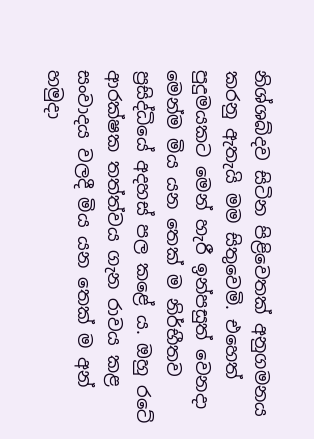නිශ්ශබ්දව සිටින පිළිවෙතක් අනුගමනය කරනු ඇතැයි මම සිතුවෙමි. එහෙත් පුදුමයකට මෙන් හැරී ඉන්පසුත් වෙනදා මෙන්ම මිය යන තෙක් ම නිර්භීතව ප්‍රසිද්ධියේ අදහස් පල කළේ ය. ඔහු රටේ ආරක්ෂක තත්ත්වය ගැන රාවය කළ සංවාදය වලදී මිය යන තෙක් ම අන් හමුදා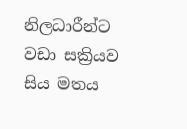නිලධාරීන්ට වඩා සක්‍රියව සිය මතය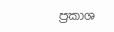ප්‍රකාශ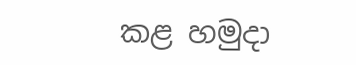කළ හමුදා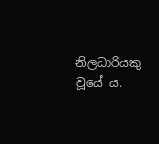නිලධාරියකු වූයේ ය.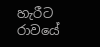හැරීට රාවයේ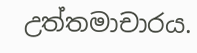උත්තමාචාරය.